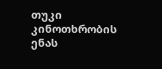თუკი კინოთხრობის ენას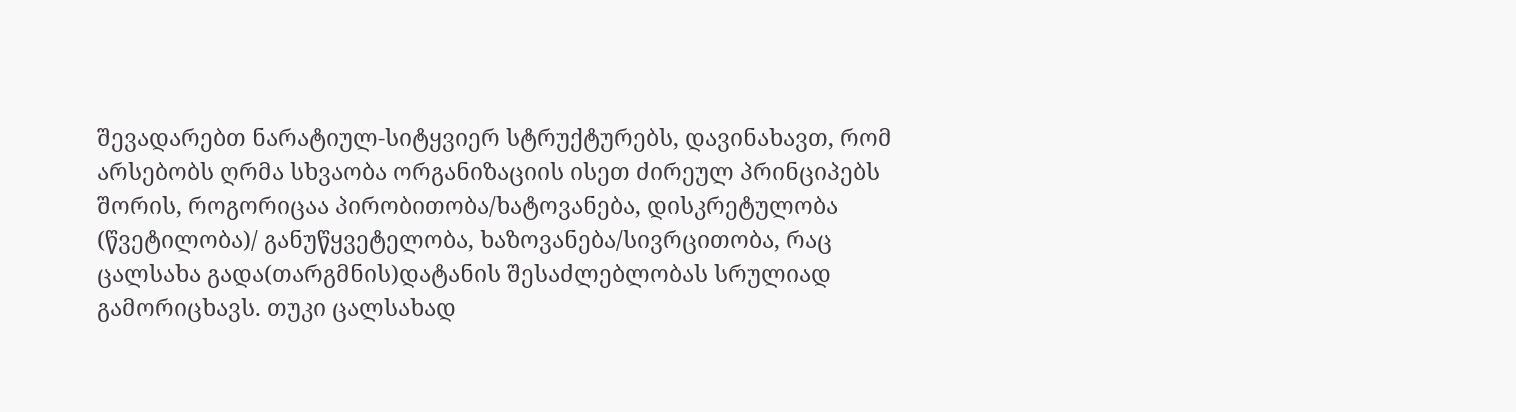შევადარებთ ნარატიულ-სიტყვიერ სტრუქტურებს, დავინახავთ, რომ არსებობს ღრმა სხვაობა ორგანიზაციის ისეთ ძირეულ პრინციპებს შორის, როგორიცაა პირობითობა/ხატოვანება, დისკრეტულობა (წვეტილობა)/ განუწყვეტელობა, ხაზოვანება/სივრცითობა, რაც ცალსახა გადა(თარგმნის)დატანის შესაძლებლობას სრულიად გამორიცხავს. თუკი ცალსახად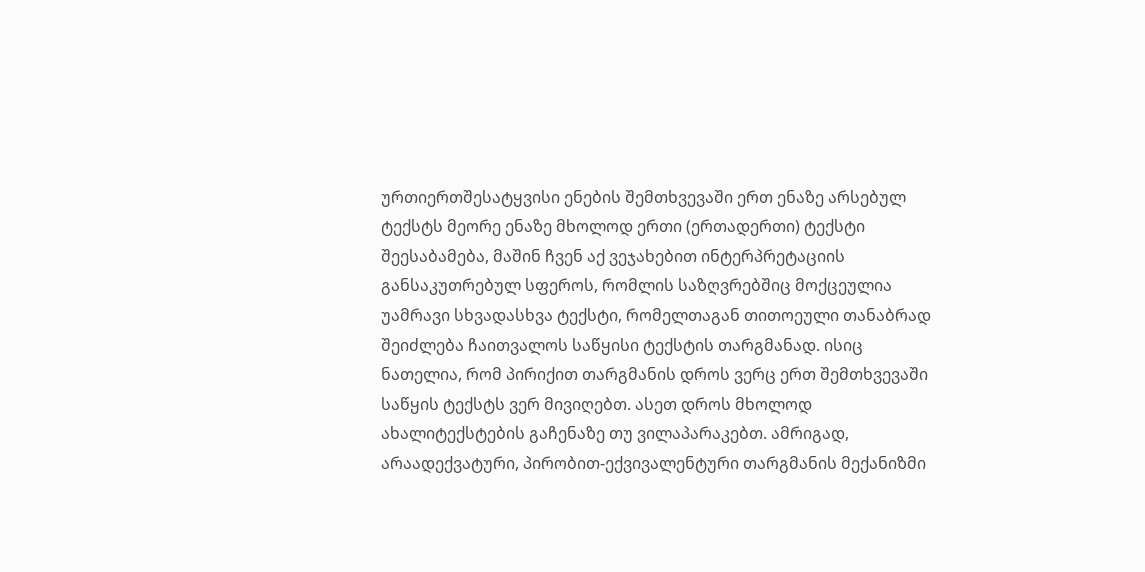ურთიერთშესატყვისი ენების შემთხვევაში ერთ ენაზე არსებულ ტექსტს მეორე ენაზე მხოლოდ ერთი (ერთადერთი) ტექსტი შეესაბამება, მაშინ ჩვენ აქ ვეჯახებით ინტერპრეტაციის განსაკუთრებულ სფეროს, რომლის საზღვრებშიც მოქცეულია უამრავი სხვადასხვა ტექსტი, რომელთაგან თითოეული თანაბრად შეიძლება ჩაითვალოს საწყისი ტექსტის თარგმანად. ისიც ნათელია, რომ პირიქით თარგმანის დროს ვერც ერთ შემთხვევაში საწყის ტექსტს ვერ მივიღებთ. ასეთ დროს მხოლოდ ახალიტექსტების გაჩენაზე თუ ვილაპარაკებთ. ამრიგად, არაადექვატური, პირობით-ექვივალენტური თარგმანის მექანიზმი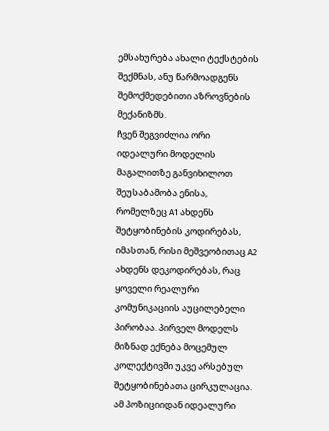ემსახურება ახალი ტექსტების შექმნას, ანუ წარმოადგენს შემოქმედებითი აზროვნების მექანიზმს.
ჩვენ შეგვიძლია ორი იდეალური მოდელის მაგალითზე განვიხილოთ შეუსაბამობა ენისა, რომელზეც А1 ახდენს შეტყობინების კოდირებას, იმასთან, რისი მეშვეობითაც А2 ახდენს დეკოდირებას, რაც ყოველი რეალური კომუნიკაციის აუცილებელი პირობაა. პირველ მოდელს მიზნად ექნება მოცემულ კოლექტივში უკვე არსებულ შეტყობინებათა ცირკულაცია. ამ პოზიციიდან იდეალური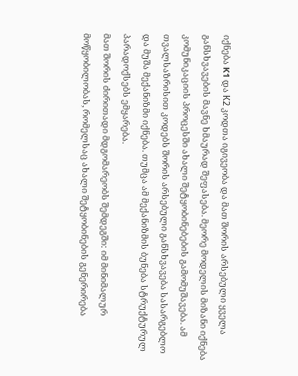იქნება K1 და К2 კოდთა იგივეობა და მათ შორის არსებული ყველა განსხვავების მავნე ხმაურად შეფასება. მეორე მოდელის მიზანი იქნება კომუნიკაციის პროცესში ახალი შეტყობინებების გამომუშავება. ამ თვალსაზრისით კოდებს შორის არსებული განსხვავება სასარგებლო და მუშა მექანიზმი იქნება. თუმცა ამ მექანიზმის ბუნება სტრუქტურულ პარადოქსებს ემყარება.
მათ შორის ძირითადი მდგომარეობს შემდეგში: იმ მინიმალურ მოწყობილობას, რომელსაც ახალი შეტყობინების გენერირება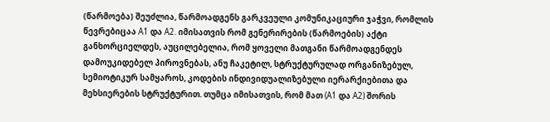(წარმოება) შეუძლია, წარმოადგენს გარკვეული კომუნიკაციური ჯაჭვი, რომლის წევრებიცაა А1 და А2. იმისათვის რომ გენერირების (წარმოების) აქტი განხორციელდეს, აუცილებელია, რომ ყოველი მათგანი წარმოადგენდეს დამოუკიდებელ პიროვნებას, ანუ ჩაკეტილ, სტრუქტურულად ორგანიზებულ, სემიოტიკურ სამყაროს, კოდების ინდივიდუალიზებული იერარქიებითა და მეხსიერების სტრუქტურით. თუმცა იმისათვის, რომ მათ (А1 და А2) შორის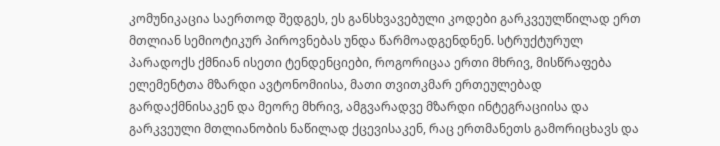კომუნიკაცია საერთოდ შედგეს, ეს განსხვავებული კოდები გარკვეულწილად ერთ მთლიან სემიოტიკურ პიროვნებას უნდა წარმოადგენდნენ. სტრუქტურულ პარადოქს ქმნიან ისეთი ტენდენციები, როგორიცაა ერთი მხრივ, მისწრაფება ელემენტთა მზარდი ავტონომიისა, მათი თვითკმარ ერთეულებად გარდაქმნისაკენ და მეორე მხრივ, ამგვარადვე მზარდი ინტეგრაციისა და გარკვეული მთლიანობის ნაწილად ქცევისაკენ, რაც ერთმანეთს გამორიცხავს და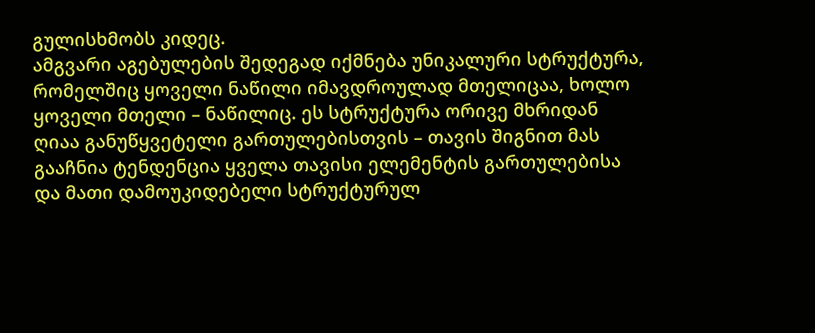გულისხმობს კიდეც.
ამგვარი აგებულების შედეგად იქმნება უნიკალური სტრუქტურა, რომელშიც ყოველი ნაწილი იმავდროულად მთელიცაა, ხოლო ყოველი მთელი – ნაწილიც. ეს სტრუქტურა ორივე მხრიდან ღიაა განუწყვეტელი გართულებისთვის – თავის შიგნით მას გააჩნია ტენდენცია ყველა თავისი ელემენტის გართულებისა და მათი დამოუკიდებელი სტრუქტურულ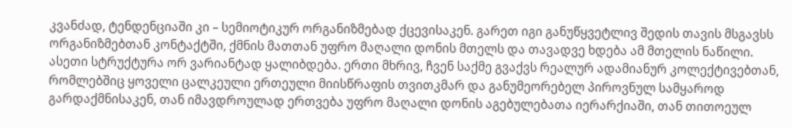კვანძად, ტენდენციაში კი – სემიოტიკურ ორგანიზმებად ქცევისაკენ. გარეთ იგი განუწყვეტლივ შედის თავის მსგავსს ორგანიზმებთან კონტაქტში, ქმნის მათთან უფრო მაღალი დონის მთელს და თავადვე ხდება ამ მთელის ნაწილი.
ასეთი სტრუქტურა ორ ვარიანტად ყალიბდება. ერთი მხრივ, ჩვენ საქმე გვაქვს რეალურ ადამიანურ კოლექტივებთან, რომლებშიც ყოველი ცალკეული ერთეული მიისწრაფის თვითკმარ და განუმეორებელ პიროვნულ სამყაროდ გარდაქმნისაკენ, თან იმავდროულად ერთვება უფრო მაღალი დონის აგებულებათა იერარქიაში, თან თითოეულ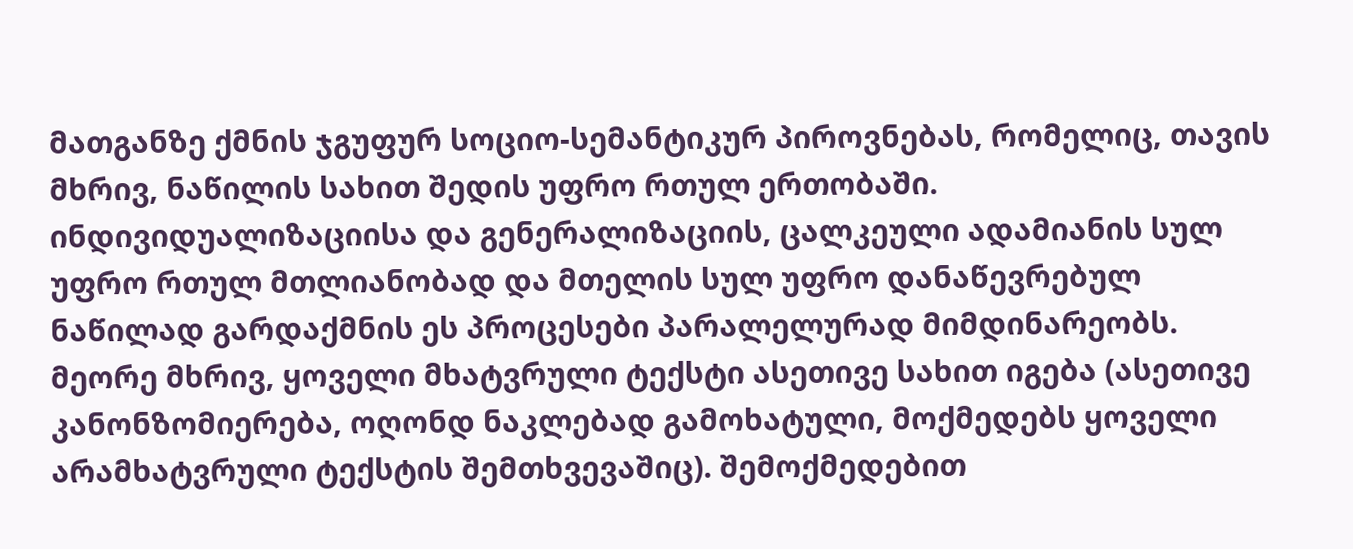მათგანზე ქმნის ჯგუფურ სოციო-სემანტიკურ პიროვნებას, რომელიც, თავის მხრივ, ნაწილის სახით შედის უფრო რთულ ერთობაში. ინდივიდუალიზაციისა და გენერალიზაციის, ცალკეული ადამიანის სულ უფრო რთულ მთლიანობად და მთელის სულ უფრო დანაწევრებულ ნაწილად გარდაქმნის ეს პროცესები პარალელურად მიმდინარეობს.
მეორე მხრივ, ყოველი მხატვრული ტექსტი ასეთივე სახით იგება (ასეთივე კანონზომიერება, ოღონდ ნაკლებად გამოხატული, მოქმედებს ყოველი არამხატვრული ტექსტის შემთხვევაშიც). შემოქმედებით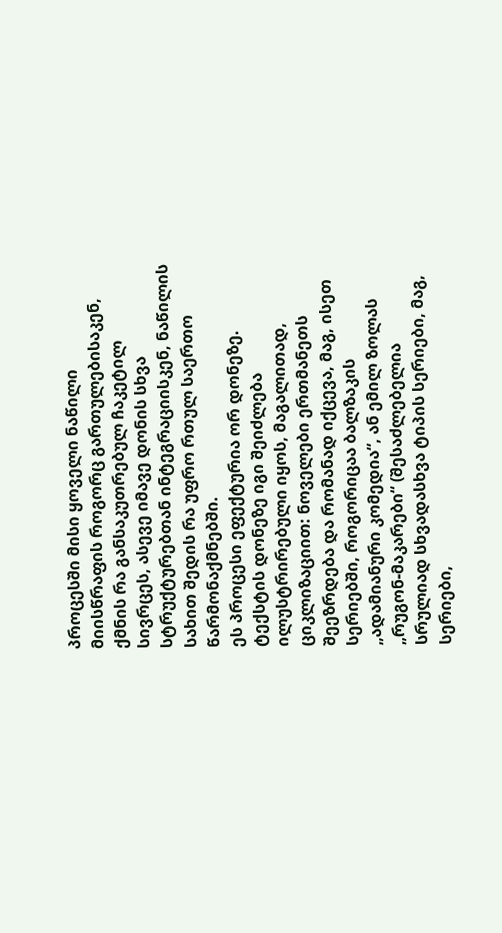პროცესში მისი ყოველი ნაწილი მიისწრაფის როგორც გართულებისაკენ, ქმნის რა განსაკუთრებულ ჩაკეტილ სივრცეს, ასევე იმავე დონის სხვა სტრუქტურებთან ინტეგრაციისკენ, ნაწილის სახით შედის რა უფრო რთულ საერთო წარმონაქმნებში.
ეს პროცესი ეფექტურია ორ დონეზე. ტექსტის დონეზე იგი შეიძლება ილუსტრირებული იყოს, მაგალითად, ციკლიზაციით: ნოველები ერთმანეთს შეეზრდება და რომანად იქცევა, მაგ, ისეთ სერიებში, როგორიცაა ბალზაკის „ადამიანური კომედია“, ან ემილ ზოლას „რუგონ-მაკარები“ (შესაძლებელია სრულიად სხვადასხვა ტიპის სერიები, მაგ, სერიები,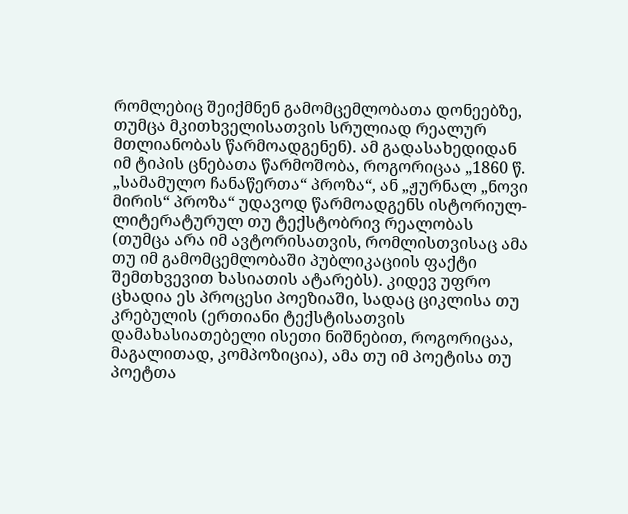რომლებიც შეიქმნენ გამომცემლობათა დონეებზე, თუმცა მკითხველისათვის სრულიად რეალურ მთლიანობას წარმოადგენენ). ამ გადასახედიდან იმ ტიპის ცნებათა წარმოშობა, როგორიცაა „1860 წ. „სამამულო ჩანაწერთა“ პროზა“, ან „ჟურნალ „ნოვი მირის“ პროზა“ უდავოდ წარმოადგენს ისტორიულ-ლიტერატურულ თუ ტექსტობრივ რეალობას (თუმცა არა იმ ავტორისათვის, რომლისთვისაც ამა თუ იმ გამომცემლობაში პუბლიკაციის ფაქტი შემთხვევით ხასიათის ატარებს). კიდევ უფრო ცხადია ეს პროცესი პოეზიაში, სადაც ციკლისა თუ კრებულის (ერთიანი ტექსტისათვის დამახასიათებელი ისეთი ნიშნებით, როგორიცაა, მაგალითად, კომპოზიცია), ამა თუ იმ პოეტისა თუ პოეტთა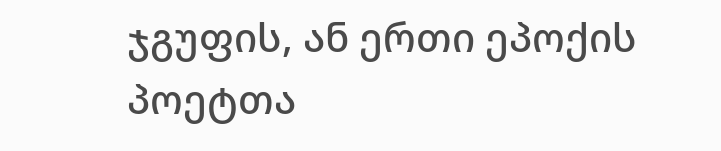ჯგუფის, ან ერთი ეპოქის პოეტთა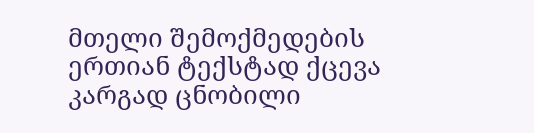მთელი შემოქმედების ერთიან ტექსტად ქცევა კარგად ცნობილი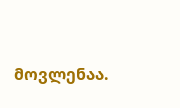მოვლენაა.